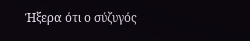Ήξερα ότι ο σύζυγός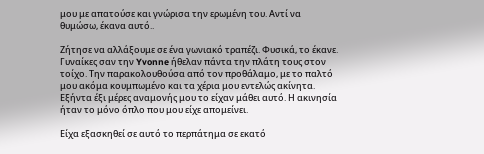μου με απατούσε και γνώρισα την ερωμένη του. Αντί να θυμώσω, έκανα αυτό..

Ζήτησε να αλλάξουμε σε ένα γωνιακό τραπέζι. Φυσικά, το έκανε. Γυναίκες σαν την Yvonne ήθελαν πάντα την πλάτη τους στον τοίχο. Την παρακολουθούσα από τον προθάλαμο, με το παλτό μου ακόμα κουμπωμένο και τα χέρια μου εντελώς ακίνητα. Εξήντα έξι μέρες αναμονής μου το είχαν μάθει αυτό. Η ακινησία ήταν το μόνο όπλο που μου είχε απομείνει.

Είχα εξασκηθεί σε αυτό το περπάτημα σε εκατό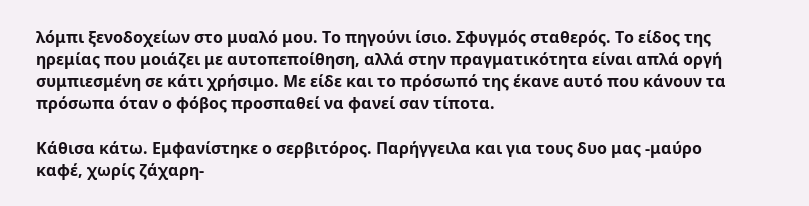λόμπι ξενοδοχείων στο μυαλό μου. Το πηγούνι ίσιο. Σφυγμός σταθερός. Το είδος της ηρεμίας που μοιάζει με αυτοπεποίθηση, αλλά στην πραγματικότητα είναι απλά οργή συμπιεσμένη σε κάτι χρήσιμο. Με είδε και το πρόσωπό της έκανε αυτό που κάνουν τα πρόσωπα όταν ο φόβος προσπαθεί να φανεί σαν τίποτα.

Κάθισα κάτω. Εμφανίστηκε ο σερβιτόρος. Παρήγγειλα και για τους δυο μας -μαύρο καφέ, χωρίς ζάχαρη-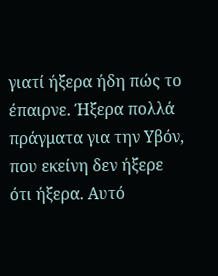γιατί ήξερα ήδη πώς το έπαιρνε. Ήξερα πολλά πράγματα για την Υβόν, που εκείνη δεν ήξερε ότι ήξερα. Αυτό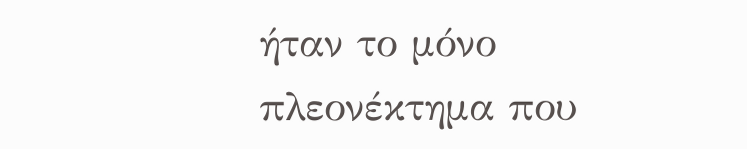ήταν το μόνο πλεονέκτημα που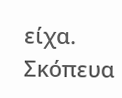είχα. Σκόπευα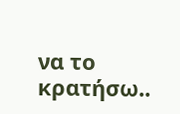να το κρατήσω..